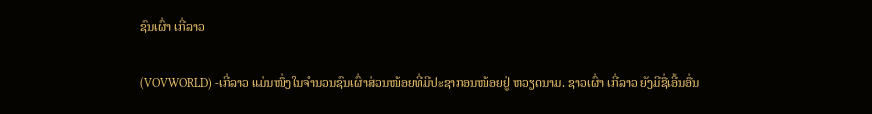ຊົນເຜົ່າ ເກີ່ລາວ

(VOVWORLD) -ເກີ່ລາວ ແມ່ນໜຶ່ງໃນຈໍານວນຊົນເຜົ່າສ່ວນໜ້ອຍທີ່ມີປະຊາກອນໜ້ອຍຢູ່ ຫວຽດນາມ. ຊາວເຜົ່າ ເກີ່ລາວ ຍັງມີຊື່ເອີ້ນອື່ນ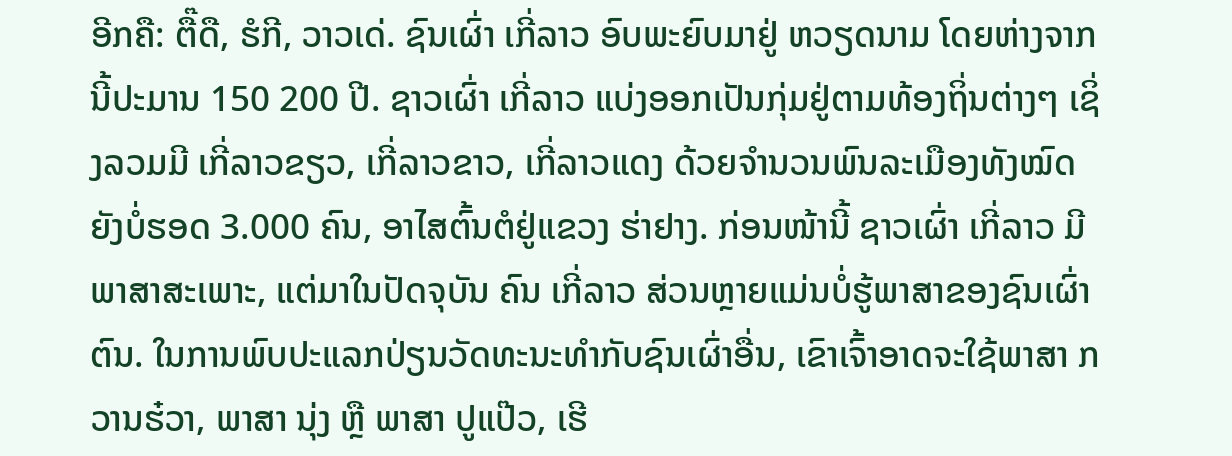ອີກຄື: ຕື໊ດື, ຮໍກີ, ວາວເດ່. ຊົນເຜົ່າ ເກີ່ລາວ ອົບພະຍົບມາຢູ່ ຫວຽດນາມ ໂດຍຫ່າງຈາກນີ້ປະມານ 150 200 ປີ. ຊາວເຜົ່າ ເກີ່ລາວ ແບ່ງອອກເປັນກຸ່ມຢູ່ຕາມທ້ອງຖິ່ນຕ່າງໆ ເຊິ່ງລວມມີ ເກີ່ລາວຂຽວ, ເກີ່ລາວຂາວ, ເກີ່ລາວແດງ ດ້ວຍຈຳນວນພົນລະເມືອງທັງໝົດຍັງບໍ່ຮອດ 3.000 ຄົນ, ອາໄສຕົ້ນຕໍຢູ່ແຂວງ ຮ່າຢາງ. ກ່ອນໜ້ານີ້ ຊາວເຜົ່າ ເກີ່ລາວ ມີພາສາສະເພາະ, ແຕ່ມາໃນປັດຈຸບັນ ຄົນ ເກີ່ລາວ ສ່ວນຫຼາຍແມ່ນບໍ່ຮູ້ພາສາຂອງຊົນເຜົ່າຕົນ. ໃນການພົບປະແລກປ່ຽນວັດທະນະທຳກັບຊົນເຜົ່າອື່ນ, ເຂົາເຈົ້າອາດຈະໃຊ້ພາສາ ກວານຮ໋ວາ, ພາສາ ນຸ່ງ ຫຼື ພາສາ ປູແປ໊ວ, ເຮີ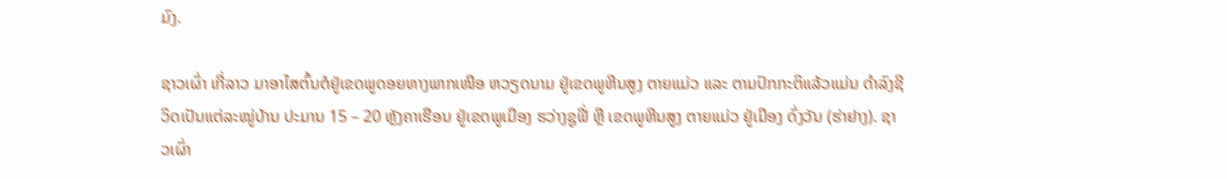ມົງ.

ຊາວເຜົ່າ ເກີ່ລາວ ມາອາໄສຕົ້ນຕໍຢູ່ເຂດພູດອຍທາງພາກເໜືອ ຫວຽດນາມ ຢູ່ເຂດພູຫີນສູງ ຕາຍແມ່ວ ແລະ ຕາມປົກກະຕິແລ້ວແມ່ນ ດຳລົງຊີວິດເປັນແຕ່ລະໝູ່ບ້ານ ປະມານ 15 – 20 ຫຼັງຄາເຮືອນ ຢູ່ເຂດພູເມືອງ ຮວ່າງຊູຟີ່ ຫຼື ເຂດພູຫີນສູງ ຕາຍແມ່ວ ຢູ່ເມືອງ ດົ່ງວັນ (ຮ່າຢາງ). ຊາວເຜົ່າ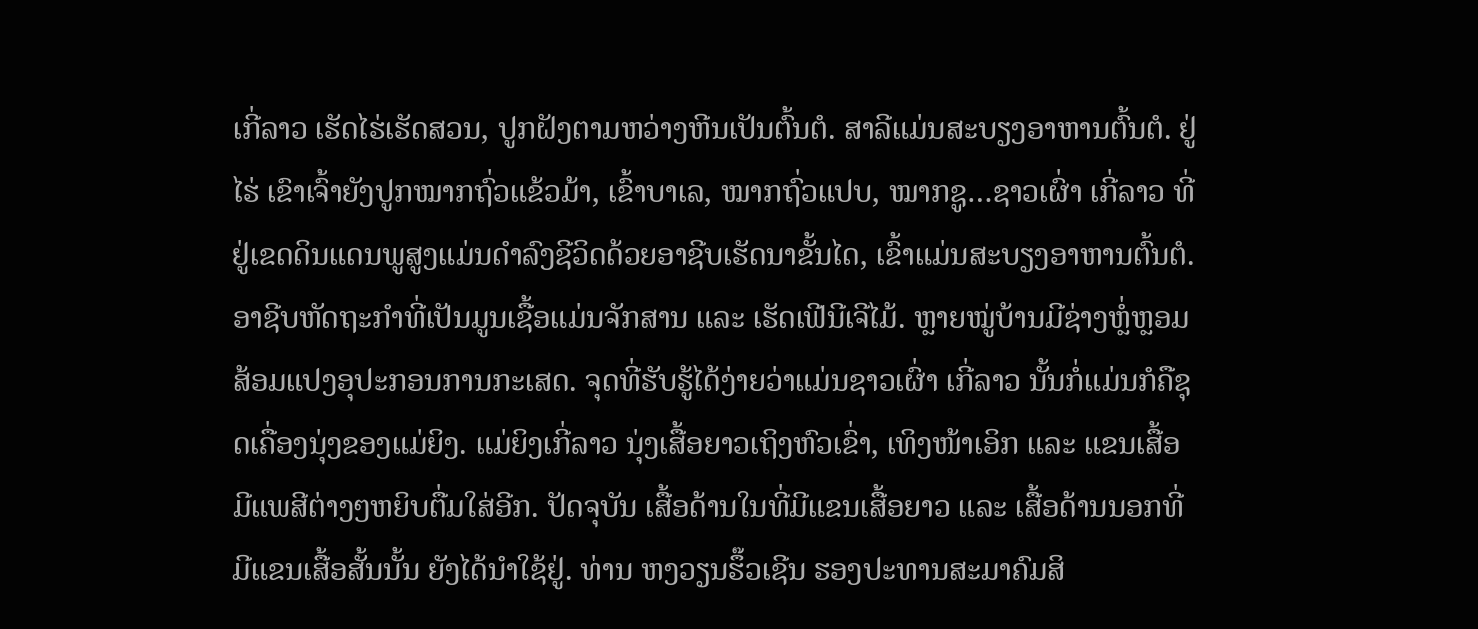ເກີ່ລາວ ເຮັດໄຮ່ເຮັດສວນ, ປູກຝັງຕາມຫວ່າງຫີນເປັນຕົ້ນຕໍ. ສາລີແມ່ນສະບຽງອາຫານຕົ້ນຕໍ. ຢູ່ໄຮ່ ເຂົາເຈົ້າຍັງປູກໝາກຖົ່ວແຂ້ວມ້າ, ເຂົ້າບາເລ, ໝາກຖົ່ວແປບ, ໝາກຊູ…ຊາວເຜົ່າ ເກີ່ລາວ ທີ່ຢູ່ເຂດດິນແດນພູສູງແມ່ນດຳລົງຊີວິດດ້ວຍອາຊີບເຮັດນາຂັ້ນໄດ, ເຂົ້າແມ່ນສະບຽງອາຫານຕົ້ນຕໍ. ອາຊີບຫັດຖະກຳທີ່ເປັນມູນເຊື້ອແມ່ນຈັກສານ ແລະ ເຮັດເຟີນີເຈີໄມ້. ຫຼາຍໝູ່ບ້ານມີຊ່າງຫຼໍ່ຫຼອມສ້ອມແປງອຸປະກອນການກະເສດ. ຈຸດທີ່ຮັບຮູ້ໄດ້ງ່າຍວ່າແມ່ນຊາວເຜົ່າ ເກີ່ລາວ ນັ້ນກໍ່ແມ່ນກໍຄືຊຸດເຄື່ອງນຸ່ງຂອງແມ່ຍິງ. ແມ່ຍິງເກີ່ລາວ ນຸ່ງເສື້ອຍາວເຖິງຫົວເຂົ່າ, ເທິງໜ້າເອິກ ແລະ ແຂນເສື້ອມີແພສີຕ່າງໆຫຍິບຕື່ມໃສ່ອີກ. ປັດຈຸບັນ ເສື້ອດ້ານໃນທີ່ມີແຂນເສື້ອຍາວ ແລະ ເສື້ອດ້ານນອກທີ່ມີແຂນເສື້ອສັ້ນນັ້ນ ຍັງໄດ້ນຳໃຊ້ຢູ່. ທ່ານ ຫງວຽນຮຶ໊ວເຊີນ ຮອງປະທານສະມາຄົມສິ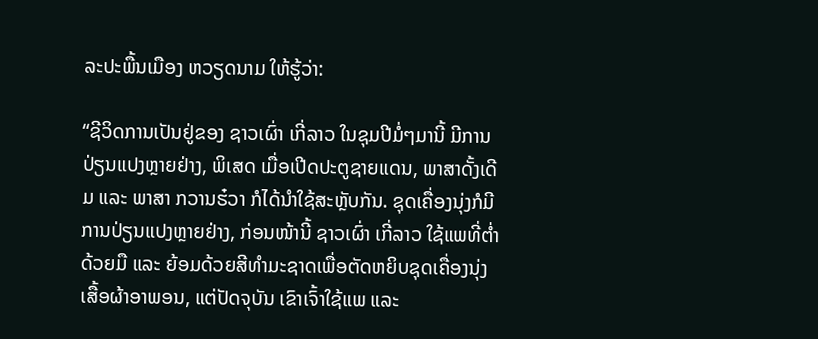ລະປະພື້ນເມືອງ ຫວຽດນາມ ໃຫ້ຮູ້ວ່າ:

“ຊີວິດການເປັນຢູ່ຂອງ ຊາວເຜົ່າ ເກີ່ລາວ ໃນຊຸມປີມໍ່ໆມານີ້ ມີການປ່ຽນແປງຫຼາຍຢ່າງ, ພິເສດ ເມື່ອເປີດປະຕູຊາຍແດນ, ພາສາດັ້ງເດີມ ແລະ ພາສາ ກວານຮ໋ວາ ກໍໄດ້ນຳໃຊ້ສະຫຼັບກັນ. ຊຸດເຄື່ອງນຸ່ງກໍມີການປ່ຽນແປງຫຼາຍຢ່າງ, ກ່ອນໜ້ານີ້ ຊາວເຜົ່າ ເກີ່ລາວ ໃຊ້ແພທີ່ຕ່ຳດ້ວຍມື ແລະ ຍ້ອມດ້ວຍສີທຳມະຊາດເພື່ອຕັດຫຍິບຊຸດເຄື່ອງນຸ່ງເສື້ອຜ້າອາພອນ, ແຕ່ປັດຈຸບັນ ເຂົາເຈົ້າໃຊ້ແພ ແລະ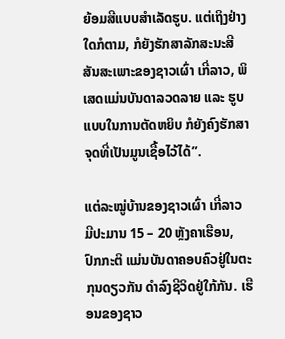ຍ້ອມສີແບບສຳເລັດຮູບ. ແຕ່ເຖິງຢ່າງໃດກໍຕາມ, ກໍຍັງຮັກສາລັກສະນະສີສັນສະເພາະຂອງຊາວເຜົ່າ ເກີ່ລາວ, ພິເສດແມ່ນບັນດາລວດລາຍ ແລະ ຮູບແບບໃນການຕັດຫຍິບ ກໍຍັງຄົງຮັກສາຈຸດທີ່ເປັນມູນເຊື້ອໄວ້ໄດ້”.

ແຕ່ລະໝູ່ບ້ານຂອງຊາວເຜົ່າ ເກີ່ລາວ ມີປະມານ 15 – 20 ຫຼັງຄາເຮືອນ, ປົກກະຕິ ແມ່ນບັນດາຄອບຄົວຢູ່ໃນຕະກຸນດຽວກັນ ດຳລົງຊີວິດຢູ່ໃກ້ກັນ. ເຮືອນຂອງຊາວ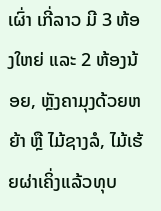ເຜົ່າ ເກີ່ລາວ ມີ 3 ຫ້ອງໃຫຍ່ ແລະ 2 ຫ້ອງນ້ອຍ, ຫຼັງຄາມຸງດ້ວຍຫຍ້າ ຫຼື ໄມ້ຊາງລໍ, ໄມ້ເຮ້ຍຜ່າເຄິ່ງແລ້ວທຸບ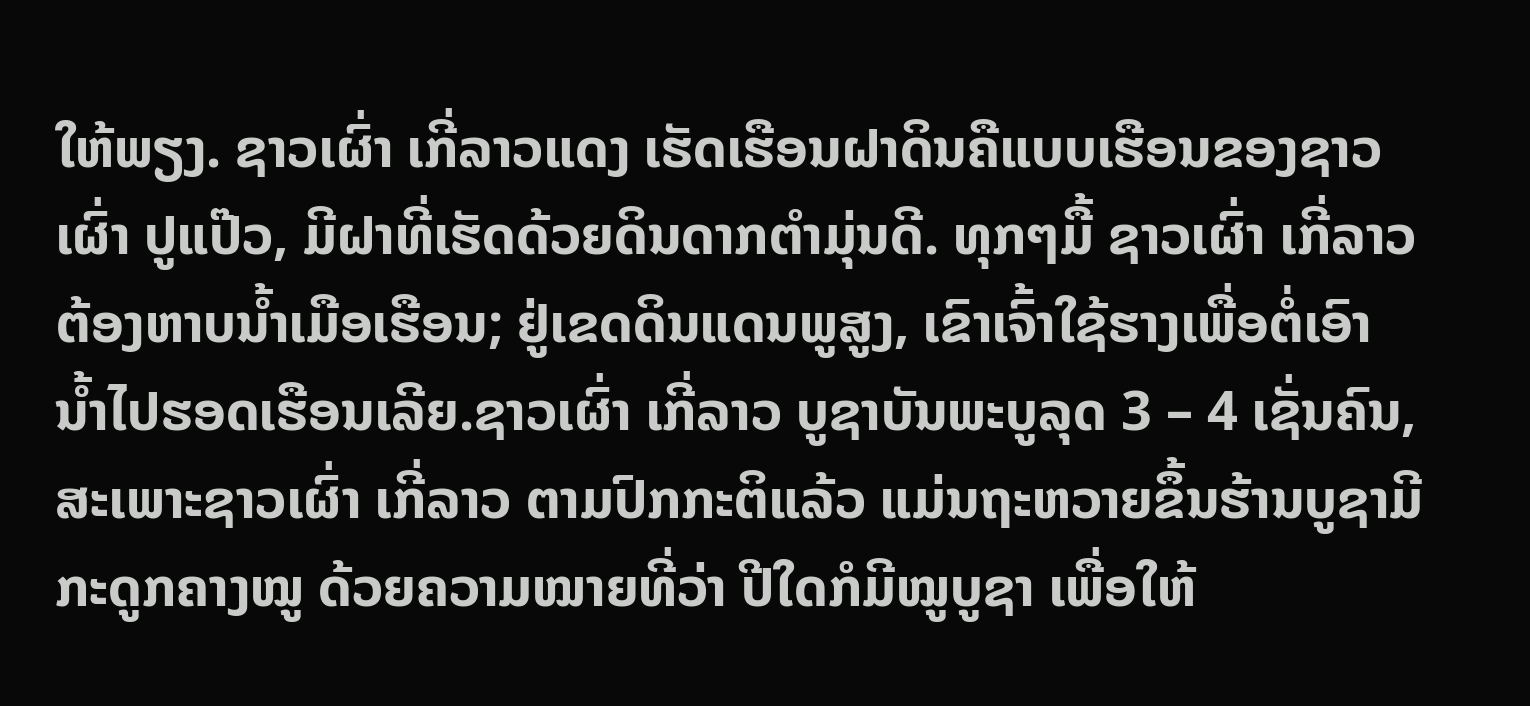ໃຫ້ພຽງ. ຊາວເຜົ່າ ເກີ່ລາວແດງ ເຮັດເຮືອນຝາດິນຄືແບບເຮືອນຂອງຊາວເຜົ່າ ປູແປ໊ວ, ມີຝາທີ່ເຮັດດ້ວຍດິນດາກຕຳມຸ່ນດີ. ທຸກໆມື້ ຊາວເຜົ່າ ເກີ່ລາວ ຕ້ອງຫາບນ້ຳເມືອເຮືອນ; ຢູ່ເຂດດິນແດນພູສູງ, ເຂົາເຈົ້າໃຊ້ຮາງເພື່ອຕໍ່ເອົານໍ້າໄປຮອດເຮືອນເລີຍ.ຊາວເຜົ່າ ເກີ່ລາວ ບູຊາບັນພະບູລຸດ 3 – 4 ເຊັ່ນຄົນ, ສະເພາະຊາວເຜົ່າ ເກີ່ລາວ ຕາມປົກກະຕິແລ້ວ ແມ່ນຖະຫວາຍຂຶ້ນຮ້ານບູຊາມີກະດູກຄາງໝູ ດ້ວຍຄວາມໝາຍທີ່ວ່າ ປີໃດກໍມີໝູບູຊາ ເພື່ອໃຫ້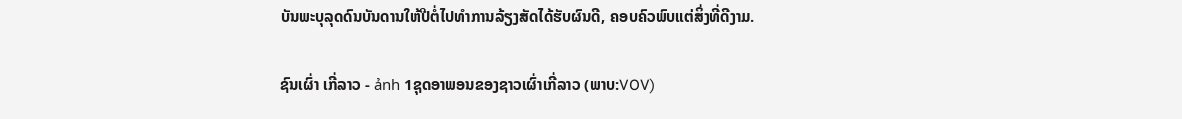ບັນພະບຸລຸດດົນບັນດານໃຫ້ປີຕໍ່ໄປທຳການລ້ຽງສັດໄດ້ຮັບຜົນດີ, ຄອບຄົວພົບແຕ່ສິ່ງທີ່ດີງາມ.

ຊົນເຜົ່າ ເກີ່ລາວ - ảnh 1ຊຸດອາພອນຂອງຊາວເຜົ່າເກີ່ລາວ (ພາບ:VOV)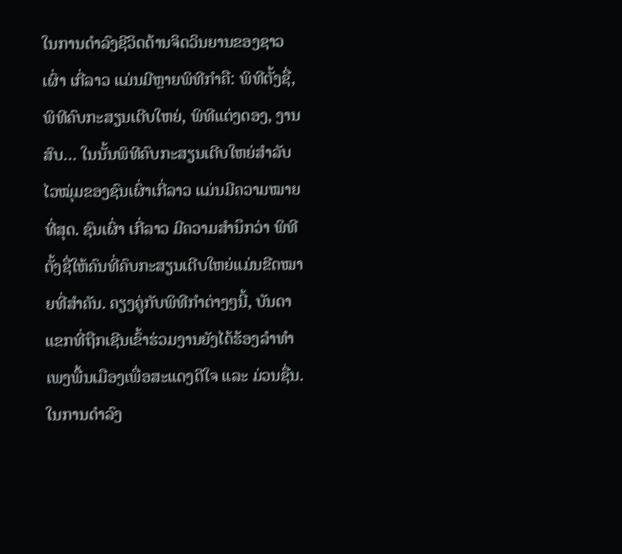ໃນການດຳລົງຊີວິດດ້ານຈິດວິນຍານຂອງຊາວເຜົ່າ ເກີ່ລາວ ແມ່ນມີຫຼາຍພິທີກຳຄື: ພິທີຕັ້ງຊື່, ພິທີຄົບກະສຽນເຕີບໃຫຍ່, ພິທີແຕ່ງດອງ, ງານສົບ… ໃນນັ້ນພິທີຄົບກະສຽນເຕີບໃຫຍ່ສຳລັບໄວໝຸ່ມຂອງຊົນເຜົ່າເກີ່ລາວ ແມ່ນມີຄວາມໝາຍທີ່ສຸດ. ຊົນເຜົ່າ ເກີ່ລາວ ມີຄວາມສຳນຶກວ່າ ພິທີຕັ້ງຊື່ໃຫ້ຄົນທີ່ຄົບກະສຽນເຕີບໃຫຍ່ແມ່ນຂີດໝາຍທີ່ສຳຄັນ. ຄຽງຄູ່ກັບພິທີກຳຕ່າງໆນີ້, ບັນດາແຂກທີ່ຖືກເຊີນເຂົ້າຮ່ວມງານຍັງໄດ້ຮ້ອງລຳທຳເພງພື້ນເມືອງເພື່ອສະແດງດີໃຈ ແລະ ມ່ວນຊື່ນ. ໃນການດຳລົງ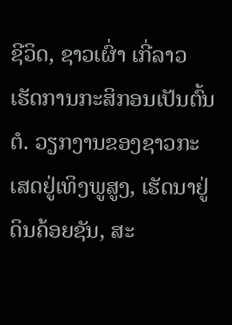ຊີວິດ, ຊາວເຜົ່າ ເກີ່ລາວ ເຮັດການກະສິກອນເປັນຕົ້ນຕໍ. ວຽກງານຂອງຊາວກະເສດຢູ່ເທິງພູສູງ, ເຮັດນາຢູ່ດິນຄ້ອຍຊັນ, ສະ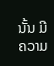ນັ້ນ ມີຄວາມ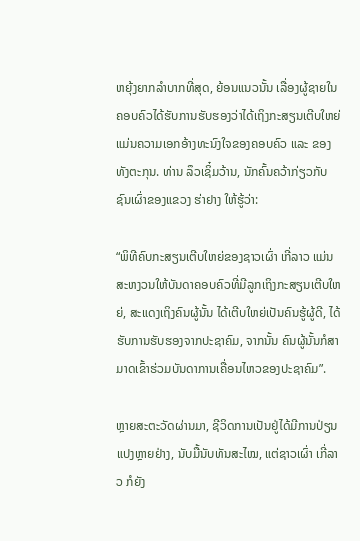ຫຍຸ້ງຍາກລຳບາກທີ່ສຸດ, ຍ້ອນແນວນັ້ນ ເລື່ອງຜູ້ຊາຍໃນຄອບຄົວໄດ້ຮັບການຮັບຮອງວ່າໄດ້ເຖິງກະສຽນເຕີບໃຫຍ່ ແມ່ນຄວາມເອກອ້າງທະນົງໃຈຂອງຄອບຄົວ ແລະ ຂອງທັງຕະກຸນ. ທ່ານ ລຶວເຊິ໋ມວ້ານ, ນັກຄົ້ນຄວ້າກ່ຽວກັບຊົນເຜົ່າຂອງແຂວງ ຮ່າຢາງ ໃຫ້ຮູ້ວ່າ:

“ພິທີຄົບກະສຽນເຕີບໃຫຍ່ຂອງຊາວເຜົ່າ ເກີ່ລາວ ແມ່ນສະຫງວນໃຫ້ບັນດາຄອບຄົວທີ່ມີລູກເຖິງກະສຽນເຕີບໃຫຍ່, ສະແດງເຖິງຄົນຜູ້ນັ້ນ ໄດ້ເຕີບໃຫຍ່ເປັນຄົນຮູ້ຜູ້ດີ, ໄດ້ຮັບການຮັບຮອງຈາກປະຊາຄົມ, ຈາກນັ້ນ ຄົນຜູ້ນັ້ນກໍສາມາດເຂົ້າຮ່ວມບັນດາການເຄື່ອນໄຫວຂອງປະຊາຄົມ”.

ຫຼາຍສະຕະວັດຜ່ານມາ, ຊີວິດການເປັນຢູ່ໄດ້ມີການປ່ຽນແປງຫຼາຍຢ່າງ, ນັບມື້ນັບທັນສະໄໝ, ແຕ່ຊາວເຜົ່າ ເກີ່ລາວ ກໍຍັງ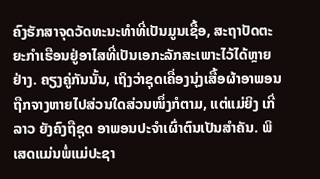ຄົງຮັກສາຈຸດວັດທະນະທຳທີ່ເປັນມູນເຊື້ອ, ສະຖາປັດຕະຍະກຳເຮືອນຢູ່ອາໄສທີ່ເປັນເອກະລັກສະເພາະໄວ້ໄດ້ຫຼາຍຢ່າງ. ຄຽງຄູ່ກັນນັ້ນ, ເຖິງວ່າຊຸດເຄື່ອງນຸ່ງເສື້ອຜ້າອາພອນຖືກຈາງຫາຍໄປສ່ວນໃດສ່ວນໜຶ່ງກໍຕາມ, ແຕ່ແມ່ຍິງ ເກີ່ລາວ ຍັງຄົງຖືຊຸດ ອາພອນປະຈຳເຜົ່າຕົນເປັນສຳຄັນ. ພິເສດແມ່ນພໍ່ແມ່ປະຊາ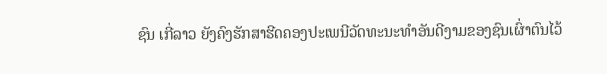ຊົນ ເກີ່ລາວ ຍັງຄົງຮັກສາຮີດຄອງປະເພນີວັດທະນະທຳອັນດີງາມຂອງຊົນເຜົ່າຕົນໄວ້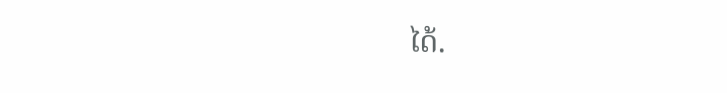ໄດ້.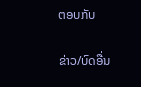ຕອບກັບ

ຂ່າວ/ບົດອື່ນ